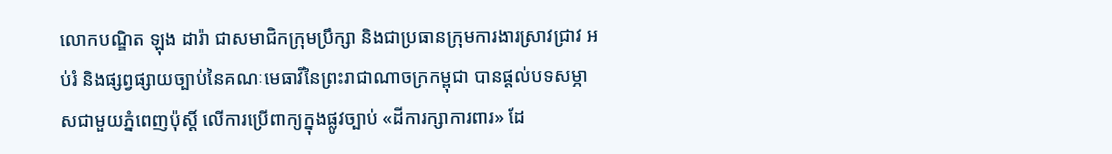លោកបណ្ឌិត ឡុង ដារ៉ា ជាសមាជិកក្រុមប្រឹក្សា និងជាប្រធានក្រុមការងារស្រាវជ្រាវ អប់រំ និងផ្សព្វផ្សាយច្បាប់នៃគណៈមេធាវីនៃព្រះរាជាណាចក្រកម្ពុជា បានផ្តល់បទសម្ភាសជាមួយភ្នំពេញប៉ុស្ដិ៍ លើការប្រើពាក្យក្នុងផ្លូវច្បាប់ «ដីការក្សាការពារ» ដែ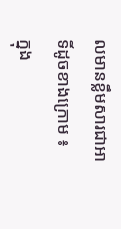លមានខ្លឹមសារជាអាទិ៍ដូចខាងក្រោម ៖
ក្នុង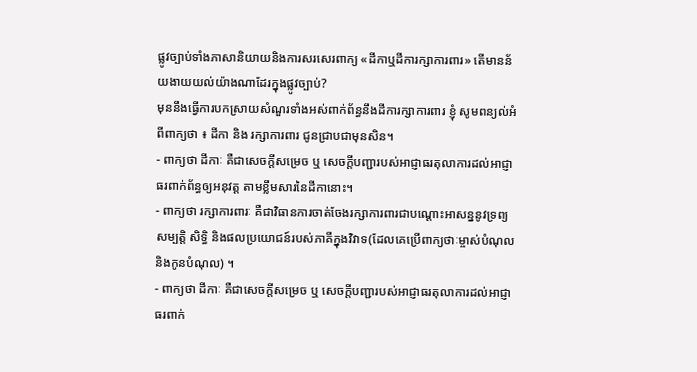ផ្លូវច្បាប់ទាំងភាសានិយាយនិងការសរសេរពាក្យ «ដីកាឬដីការក្សាការពារ» តើមានន័យងាយយល់យ៉ាងណាដែរក្នុងផ្លូវច្បាប់?
មុននឹងធ្វើការបកស្រាយសំណួរទាំងអស់ពាក់ព័ន្ធនឹងដីការក្សាការពារ ខ្ញុំ សូមពន្យល់អំពីពាក្យថា ៖ ដីកា និង រក្សាការពារ ជូនជ្រាបជាមុនសិន។
- ពាក្យថា ដីកាៈ គឺជាសេចក្ដីសម្រេច ឬ សេចក្ដីបញ្ជារបស់អាជ្ញាធរតុលាការដល់អាជ្ញាធរពាក់ព័ន្ធឲ្យអនុវត្ត តាមខ្លឹមសារនៃដីកានោះ។
- ពាក្យថា រក្សាការពារៈ គឺជាវិធានការចាត់ចែងរក្សាការពារជាបណ្ដោះអាសន្ននូវទ្រព្យសម្បត្តិ សិទ្ធិ និងផលប្រយោជន៍របស់ភាគីក្នុងវិវាទ(ដែលគេប្រើពាក្យថាៈម្ចាស់បំណុល និងកូនបំណុល) ។
- ពាក្យថា ដីកាៈ គឺជាសេចក្ដីសម្រេច ឬ សេចក្ដីបញ្ជារបស់អាជ្ញាធរតុលាការដល់អាជ្ញាធរពាក់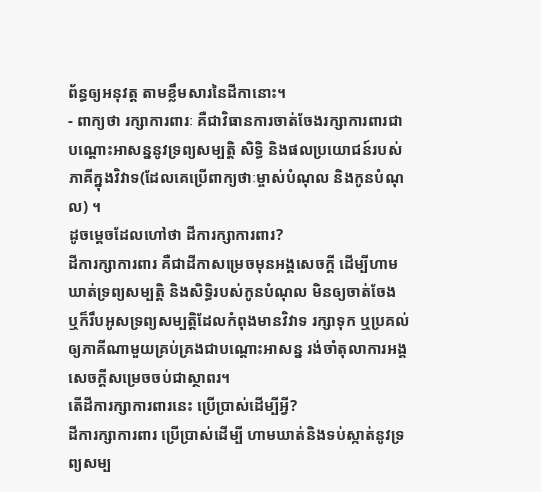ព័ន្ធឲ្យអនុវត្ត តាមខ្លឹមសារនៃដីកានោះ។
- ពាក្យថា រក្សាការពារៈ គឺជាវិធានការចាត់ចែងរក្សាការពារជាបណ្ដោះអាសន្ននូវទ្រព្យសម្បត្តិ សិទ្ធិ និងផលប្រយោជន៍របស់ភាគីក្នុងវិវាទ(ដែលគេប្រើពាក្យថាៈម្ចាស់បំណុល និងកូនបំណុល) ។
ដូចម្តេចដែលហៅថា ដីការក្សាការពារ?
ដីការក្សាការពារ គឺជាដីកាសម្រេចមុនអង្គសេចក្តី ដើម្បីហាមឃាត់ទ្រព្យសម្បត្តិ និងសិទ្ធិរបស់កូនបំណុល មិនឲ្យចាត់ចែង ឬក៏រឹបអូសទ្រព្យសម្បត្តិដែលកំពុងមានវិវាទ រក្សាទុក ឬប្រគល់ឲ្យភាគីណាមួយគ្រប់គ្រងជាបណ្តោះអាសន្ន រង់ចាំតុលាការអង្គសេចក្តីសម្រេចចប់ជាស្ថាពរ។
តើដីការក្សាការពារនេះ ប្រើប្រាស់ដើម្បីអ្វី?
ដីការក្សាការពារ ប្រើប្រាស់ដើម្បី ហាមឃាត់និងទប់ស្កាត់នូវទ្រព្យសម្ប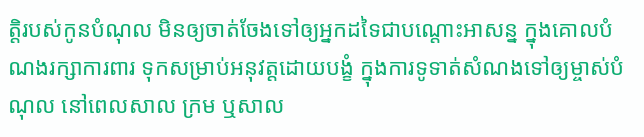ត្តិរបស់កូនបំណុល មិនឲ្យចាត់ចែងទៅឲ្យអ្នកដទៃជាបណ្តោះអាសន្ន ក្នុងគោលបំណងរក្សាការពារ ទុកសម្រាប់អនុវត្តដោយបង្ខំ ក្នុងការទូទាត់សំណងទៅឲ្យម្ចាស់បំណុល នៅពេលសាល ក្រម ឬសាល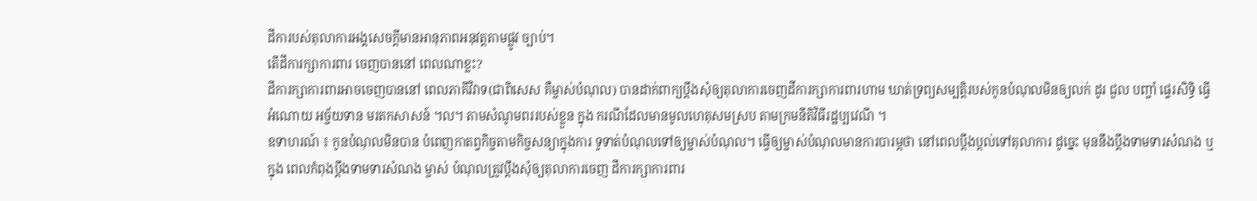ដីការបស់តុលាការអង្គសេចក្តីមានអានុភាពអនុវត្តតាមផ្លូវ ច្បាប់។
តើដីការក្សាការពារ ចេញបាននៅ ពេលណាខ្លះ?
ដីការក្សាការពារអាចចេញបាននៅ ពេលភាគីវិវាទ(ជាពិសេស គឺម្ចាស់បំណុល) បានដាក់ពាក្យប្ដឹងសុំឲ្យតុលាការចេញដីការក្សាការពារហាម ឃាត់ទ្រព្យសម្បត្តិរបស់កូនបំណុលមិនឲ្យលក់ ដូរ ជួល បញ្ចាំ ផ្ទេរសិទ្ធិ ធ្វើអំណោយ អច្ច័យទាន មរតកសាសន៍ ។ល។ តាមសំណូមពររបស់ខ្លួន ក្នុង ករណីដែលមានមូលហេតុសមស្រប តាមក្រមនីតិវិធីរដ្ឋប្បវេណី ។
ឧទាហរណ៍ ៖ កូនបំណុលមិនបាន បំពេញកាតព្វកិច្ចតាមកិច្ចសន្យាក្នុងការ ទូទាត់បំណុលទៅឲ្យម្ចាស់បំណុល។ ធ្វើឲ្យម្ចាស់បំណុលមានការបារម្ភថា នៅពេលប្តឹងប្ដល់ទៅតុលាការ ដូច្នេះ មុននឹងប្តឹងទាមទារសំណង ឬ ក្នុង ពេលកំពុងប្តឹងទាមទារសំណង ម្ចាស់ បំណុលត្រូវប្តឹងសុំឲ្យតុលាការចេញ ដីការក្សាការពារ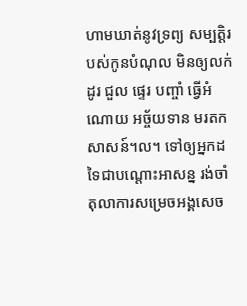ហាមឃាត់នូវទ្រព្យ សម្បត្តិរបស់កូនបំណុល មិនឲ្យលក់ ដូរ ជួល ផ្ទេរ បញ្ចាំ ធ្វើអំណោយ អច្ច័យទាន មរតកសាសន៍។ល។ ទៅឲ្យអ្នកដទៃជាបណ្តោះអាសន្ន រង់ចាំតុលាការសម្រេចអង្គសេច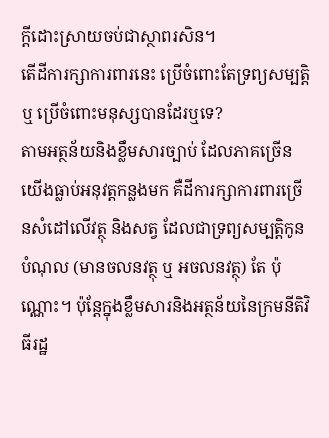ក្តីដោះស្រាយចប់ជាស្ថាពរសិន។
តើដីការក្សាការពារនេះ ប្រើចំពោះតែទ្រព្យសម្បត្តិ ឬ ប្រើចំពោះមនុស្សបានដែរឬទេ?
តាមអត្ថន័យនិងខ្លឹមសារច្បាប់ ដែលភាគច្រើនយើងធ្លាប់អនុវត្តកន្លងមក គឺដីការក្សាការពារច្រើនសំដៅលើវត្ថុ និងសត្វ ដែលជាទ្រព្យសម្បត្តិកូនបំណុល (មានចលនវត្ថុ ឬ អចលនវត្ថុ) តែ ប៉ុណ្ណោះ។ ប៉ុន្តែក្នុងខ្លឹមសារនិងអត្ថន័យនៃក្រមនីតិវិធីរដ្ឋ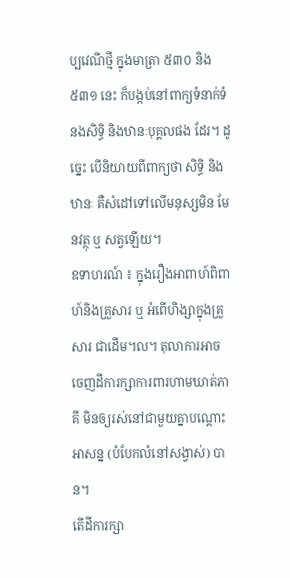ប្បវេណីថ្មី ក្នុងមាត្រា ៥៣០ និង៥៣១ នេះ ក៏បង្កប់នៅពាក្យទំនាក់ទំនងសិទ្ធិ និងឋានៈបុគ្គលផង ដែរ។ ដូច្នេះ បើនិយាយពីពាក្យថា សិទ្ធិ និង ឋានៈ គឺសំដៅទៅលើមនុស្សមិន មែនវត្ថុ ឬ សត្វឡើយ។
ឧទាហរណ៍ ៖ ក្នុងរឿងអាពាហ៍ពិពាហ៍និងគ្រួសារ ឬ អំពើហិង្សាក្នុងគ្រួសារ ជាដើម។ល។ តុលាការអាច ចេញដីការក្សាការពារហាមឃាត់ភាគី មិនឲ្យរស់នៅជាមួយគ្នាបណ្តោះអាសន្ន (បំបែកលំនៅសង្វាស់) បាន។
តើដីការក្សា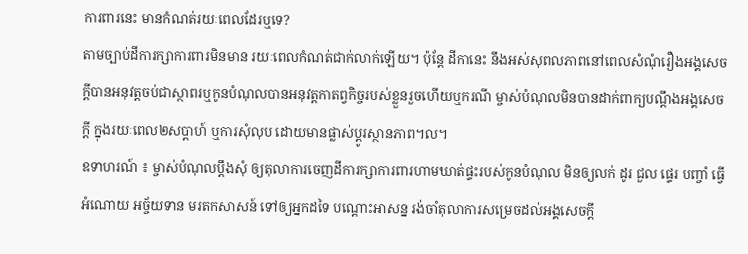ការពារនេះ មានកំណត់រយៈពេលដែរឬទេ?
តាមច្បាប់ដីការក្សាការពារមិនមាន រយៈពេលកំណត់ជាក់លាក់ឡើយ។ ប៉ុន្តែ ដីកានេះ នឹងអស់សុពលភាពនៅពេលសំណុំរឿងអង្គសេចក្តីបានអនុវត្តចប់ជាស្ថាពរឬកូនបំណុលបានអនុវត្តកាតព្វកិច្ចរបស់ខ្លួនរួចហើយឬករណី ម្ចាស់បំណុលមិនបានដាក់ពាក្យបណ្ដឹងអង្គសេចក្ដី ក្នុងរយៈពេល២សប្ដាហ៍ ឬការសុំលុប ដោយមានផ្លាស់ប្ដូរស្ថានភាព។ល។
ឧទាហរណ៍ ៖ ម្ចាស់បំណុលប្តឹងសុំ ឲ្យតុលាការចេញដីការក្សាការពារហាមឃាត់ផ្ទះរបស់កូនបំណុល មិនឲ្យលក់ ដូរ ជួល ផ្ទេរ បញ្ចាំ ធ្វើអំណោយ អច្ច័យទាន មរតកសាសន៍ ទៅឲ្យអ្នកដទៃ បណ្តោះអាសន្ន រង់ចាំតុលាការសម្រេចដល់អង្គសេចក្តី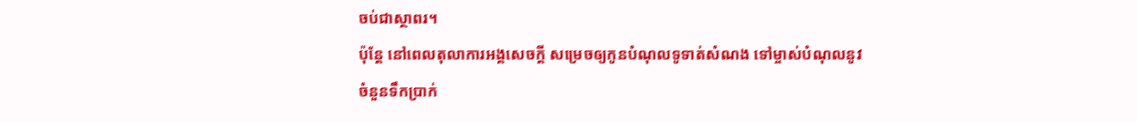ចប់ជាស្ថាពរ។
ប៉ុន្តែ នៅពេលតុលាការអង្គសេចក្តី សម្រេចឲ្យកូនបំណុលទូទាត់សំណង ទៅម្ចាស់បំណុលនូវចំនួនទឹកប្រាក់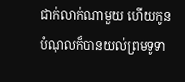ជាក់លាក់ណាមួយ ហើយកូនបំណុលក៏បានយល់ព្រមទូទា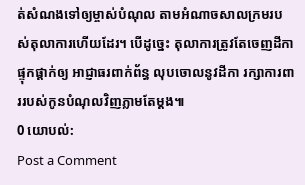ត់សំណងទៅឲ្យម្ចាស់បំណុល តាមអំណាចសាលក្រមរបស់តុលាការហើយដែរ។ បើដូច្នេះ តុលាការត្រូវតែចេញដីកាផ្ទុកផ្តាក់ឲ្យ អាជ្ញាធរពាក់ព័ន្ធ លុបចោលនូវដីកា រក្សាការពាររបស់កូនបំណុលវិញភ្លាមតែម្តង៕
0 យោបល់:
Post a Comment